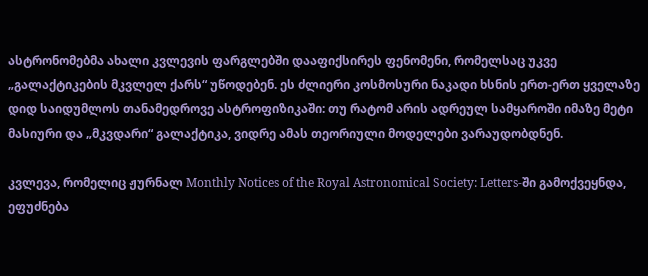ასტრონომებმა ახალი კვლევის ფარგლებში დააფიქსირეს ფენომენი, რომელსაც უკვე „გალაქტიკების მკვლელ ქარს“ უწოდებენ. ეს ძლიერი კოსმოსური ნაკადი ხსნის ერთ-ერთ ყველაზე დიდ საიდუმლოს თანამედროვე ასტროფიზიკაში: თუ რატომ არის ადრეულ სამყაროში იმაზე მეტი მასიური და „მკვდარი“ გალაქტიკა, ვიდრე ამას თეორიული მოდელები ვარაუდობდნენ.

კვლევა, რომელიც ჟურნალ Monthly Notices of the Royal Astronomical Society: Letters-ში გამოქვეყნდა, ეფუძნება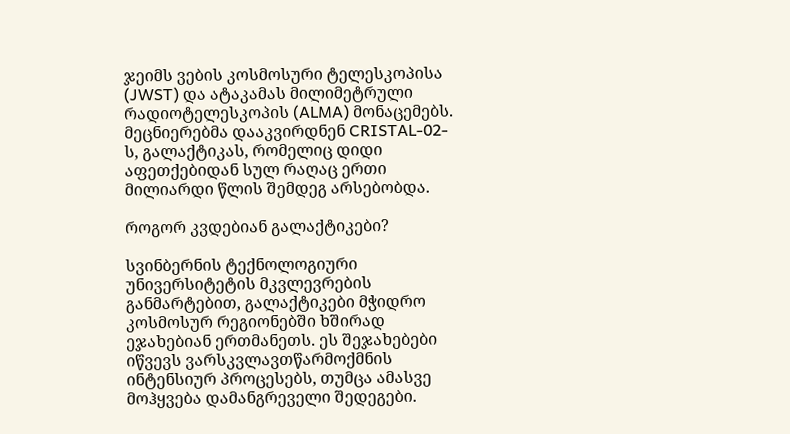ჯეიმს ვების კოსმოსური ტელესკოპისა (JWST) და ატაკამას მილიმეტრული რადიოტელესკოპის (ALMA) მონაცემებს. მეცნიერებმა დააკვირდნენ CRISTAL-02-ს, გალაქტიკას, რომელიც დიდი აფეთქებიდან სულ რაღაც ერთი მილიარდი წლის შემდეგ არსებობდა.

როგორ კვდებიან გალაქტიკები?

სვინბერნის ტექნოლოგიური უნივერსიტეტის მკვლევრების განმარტებით, გალაქტიკები მჭიდრო კოსმოსურ რეგიონებში ხშირად ეჯახებიან ერთმანეთს. ეს შეჯახებები იწვევს ვარსკვლავთწარმოქმნის ინტენსიურ პროცესებს, თუმცა ამასვე მოჰყვება დამანგრეველი შედეგები.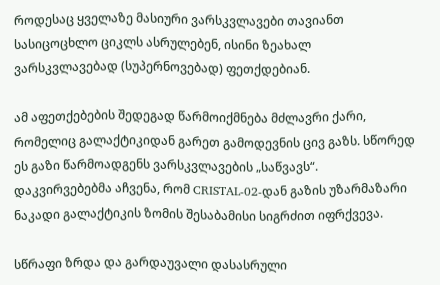როდესაც ყველაზე მასიური ვარსკვლავები თავიანთ სასიცოცხლო ციკლს ასრულებენ, ისინი ზეახალ ვარსკვლავებად (სუპერნოვებად) ფეთქდებიან.

ამ აფეთქებების შედეგად წარმოიქმნება მძლავრი ქარი, რომელიც გალაქტიკიდან გარეთ გამოდევნის ცივ გაზს. სწორედ ეს გაზი წარმოადგენს ვარსკვლავების „საწვავს“. დაკვირვებებმა აჩვენა, რომ CRISTAL-02-დან გაზის უზარმაზარი ნაკადი გალაქტიკის ზომის შესაბამისი სიგრძით იფრქვევა.

სწრაფი ზრდა და გარდაუვალი დასასრული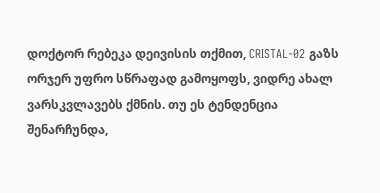დოქტორ რებეკა დეივისის თქმით, CRISTAL-02 გაზს ორჯერ უფრო სწრაფად გამოყოფს, ვიდრე ახალ ვარსკვლავებს ქმნის. თუ ეს ტენდენცია შენარჩუნდა,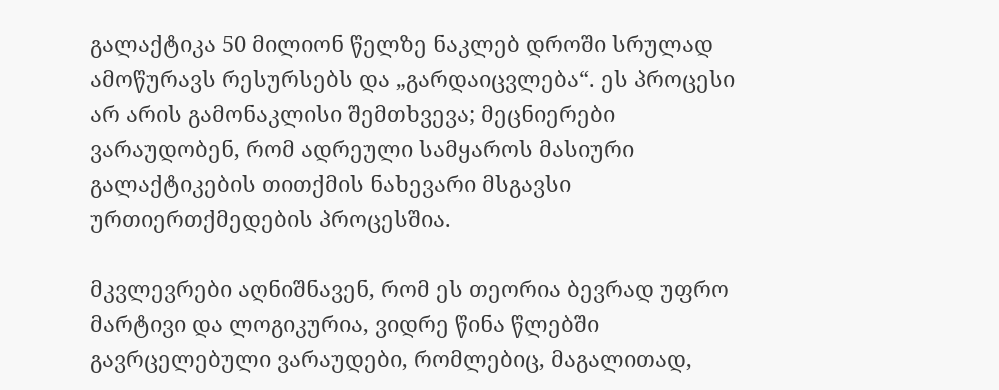გალაქტიკა 50 მილიონ წელზე ნაკლებ დროში სრულად ამოწურავს რესურსებს და „გარდაიცვლება“. ეს პროცესი არ არის გამონაკლისი შემთხვევა; მეცნიერები ვარაუდობენ, რომ ადრეული სამყაროს მასიური გალაქტიკების თითქმის ნახევარი მსგავსი ურთიერთქმედების პროცესშია.

მკვლევრები აღნიშნავენ, რომ ეს თეორია ბევრად უფრო მარტივი და ლოგიკურია, ვიდრე წინა წლებში გავრცელებული ვარაუდები, რომლებიც, მაგალითად,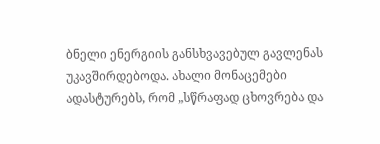ბნელი ენერგიის განსხვავებულ გავლენას უკავშირდებოდა. ახალი მონაცემები ადასტურებს, რომ „სწრაფად ცხოვრება და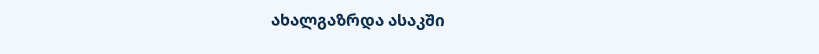ახალგაზრდა ასაკში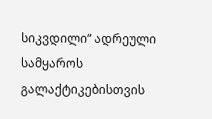სიკვდილი“ ადრეული სამყაროს გალაქტიკებისთვის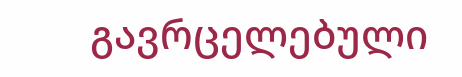გავრცელებული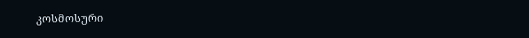კოსმოსური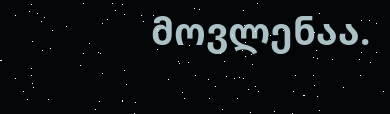მოვლენაა.